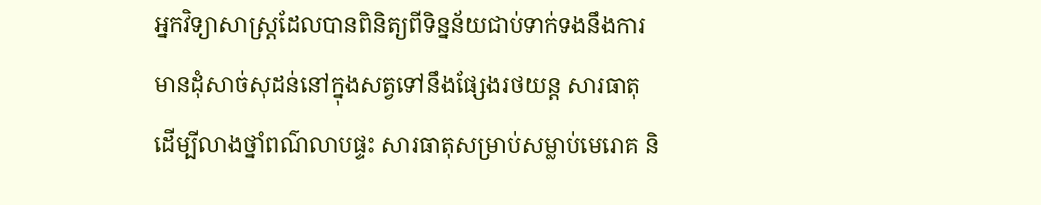អ្នកវិទ្យាសាស្ត្រដែលបានពិនិត្យពីទិន្នន័យជាប់ទាក់ទងនឹងការមានដុំសាច់សុដន់នៅក្នុងសត្វទៅនឹងផ្សែងរថយន្ត សារធាតុដើម្បីលាងថ្នាំពណ៌លាបផ្ទះ សារធាតុសម្រាប់សម្លាប់មេរោគ និ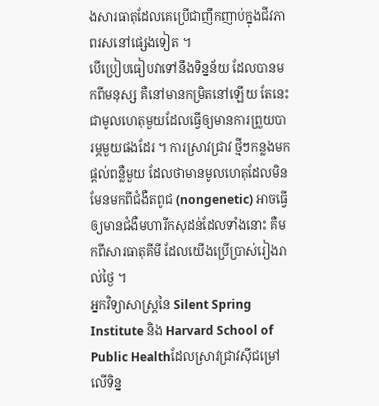ងសារធាតុដែលគេប្រើជាញឹកញាប់ក្នុងជីវភាពរសនៅផ្សេងទៀត ។
បើប្រៀបធៀបវាទៅនឹងទិន្នន័យ ដែលបានមកពីមនុស្ស គឺនៅមានកម្រិតនៅឡើយ តែនេះជាមូលហេតុមួយដែលធ្វើឲ្យមានការព្រួយបារម្ភមួយផងដែរ ។ ការស្រាវជ្រាវ ថ្មីៗកន្លងមកផ្តល់ពន្លឺមួយ ដែលថាមានមូលហេតុដែលមិនមែនមកពីជំងឺតពូជ (nongenetic) អាចធ្វើឲ្យមានជំងឺមហារីកសុដន់ដែលទាំងនោះ គឺមកពីសារធាតុគីមី ដែលយើងប្រើប្រាស់រៀងរាល់ថ្ងៃ ។
អ្នកវិទ្យាសាស្ត្រនៃ Silent Spring Institute និង Harvard School of Public Healthដែលស្រាវជ្រាវស៊ីជម្រៅលើទិន្ន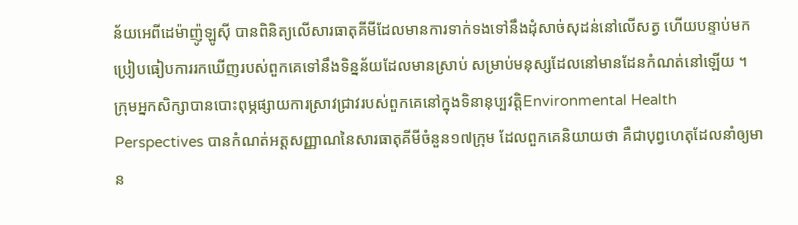ន័យអេពីដេម៉ាញ៉ូឡូស៊ី បានពិនិត្យលើសារធាតុគីមីដែលមានការទាក់ទងទៅនឹងដុំសាច់សុដន់នៅលើសត្វ ហើយបន្ទាប់មកប្រៀបធៀបការរកឃើញរបស់ពួកគេទៅនឹងទិន្នន័យដែលមានស្រាប់ សម្រាប់មនុស្សដែលនៅមានដែនកំណត់នៅឡើយ ។
ក្រុមអ្នកសិក្សាបានបោះពុម្ភផ្សាយការស្រាវជ្រាវរបស់ពួកគេនៅក្នុងទិនានុប្បវត្តិEnvironmental Health Perspectives បានកំណត់អត្តសញ្ញាណនៃសារធាតុគីមីចំនួន១៧ក្រុម ដែលពួកគេនិយាយថា គឺជាបុព្វហេតុដែលនាំឲ្យមាន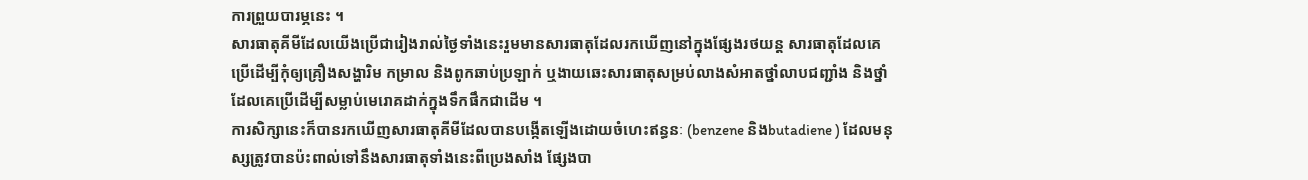ការព្រួយបារម្ភនេះ ។
សារធាតុគីមីដែលយើងប្រើជារៀងរាល់ថ្ងៃទាំងនេះរួមមានសារធាតុដែលរកឃើញនៅក្នុងផ្សែងរថយន្ត សារធាតុដែលគេប្រើដើម្បីកុំឲ្យគ្រឿងសង្ហារិម កម្រាល និងពូកឆាប់ប្រឡាក់ ឬងាយឆេះសារធាតុសម្រប់លាងសំអាតថ្នាំលាបជញ្ជាំង និងថ្នាំដែលគេប្រើដើម្បីសម្លាប់មេរោគដាក់ក្នុងទឹកផឹកជាដើម ។
ការសិក្សានេះក៏បានរកឃើញសារធាតុគីមីដែលបានបង្កើតឡើងដោយចំហេះឥន្ធនៈ (benzene និងbutadiene ) ដែលមនុស្សត្រូវបានប៉ះពាល់ទៅនឹងសារធាតុទាំងនេះពីប្រេងសាំង ផ្សែងបា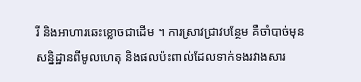រី និងអាហារឆេះខ្លោចជាដើម ។ ការស្រាវជ្រាវបន្ថែម គឺចាំបាច់មុនសន្និដ្ឋានពីមូលហេតុ និងផលប៉ះពាល់ដែលទាក់ទងរវាងសារ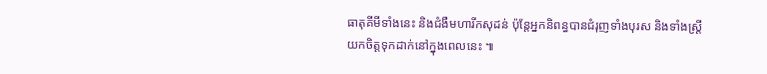ធាតុគីមីទាំងនេះ និងជំងឺមហារីកសុដន់ ប៉ុន្តែអ្នកនិពន្ធបានជំរុញទាំងបុរស និងទាំងស្ត្រីយកចិត្តទុកដាក់នៅក្នុងពេលនេះ ៕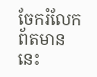ចែករំលែកព័តមាននេះ